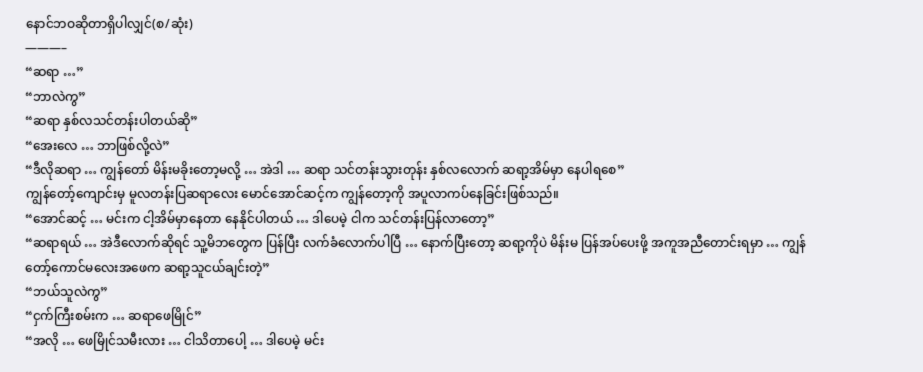နောင်ဘဝဆိုတာရှိပါလျှင်(စ/ဆုံး)
———–
“ဆရာ …”
“ဘာလဲကွ”
“ဆရာ နှစ်လသင်တန်းပါတယ်ဆို”
“အေးလေ … ဘာဖြစ်လို့လဲ”
“ဒီလိုဆရာ … ကျွန်တော် မိန်းမခိုးတော့မလို့ … အဲဒါ … ဆရာ သင်တန်းသွားတုန်း နှစ်လလောက် ဆရာ့အိမ်မှာ နေပါရစေ”
ကျွန်တော့်ကျောင်းမှ မူလတန်းပြဆရာလေး မောင်အောင်ဆင့်က ကျွန်တော့ကို အပူလာကပ်နေခြင်းဖြစ်သည်။
“အောင်ဆင့် … မင်းက ငါ့အိမ်မှာနေတာ နေနိုင်ပါတယ် … ဒါပေမဲ့ ငါက သင်တန်းပြန်လာတော့”
“ဆရာရယ် … အဲဒီလောက်ဆိုရင် သူ့မိဘတွေက ပြန်ပြီး လက်ခံလောက်ပါပြီ … နောက်ပြီးတော့ ဆရာ့ကိုပဲ မိန်းမ ပြန်အပ်ပေးဖို့ အကူအညီတောင်းရမှာ … ကျွန်တော့်ကောင်မလေးအဖေက ဆရာ့သူငယ်ချင်းတဲ့”
“ဘယ်သူလဲကွ”
“ငှက်ကြီးစမ်းက … ဆရာဖေမြိုင်”
“အလို … ဖေမြိုင်သမီးလား … ငါသိတာပေါ့ … ဒါပေမဲ့ မင်း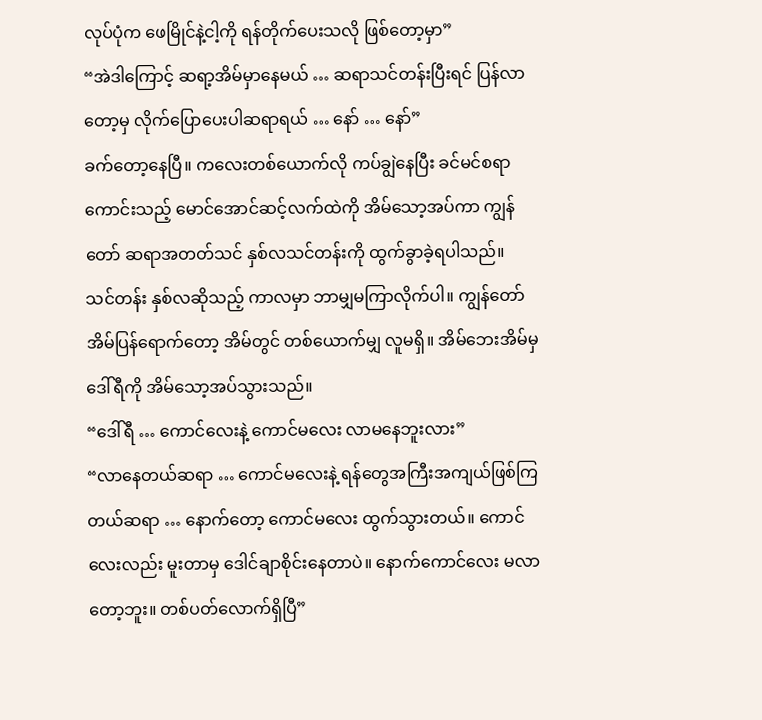လုပ်ပုံက ဖေမြိုင်နဲ့ငါ့ကို ရန်တိုက်ပေးသလို ဖြစ်တော့မှာ”
“အဲဒါကြောင့် ဆရာ့အိမ်မှာနေမယ် … ဆရာသင်တန်းပြီးရင် ပြန်လာတော့မှ လိုက်ပြောပေးပါဆရာရယ် … နော် … နော်”
ခက်တော့နေပြီ။ ကလေးတစ်ယောက်လို ကပ်ချွဲနေပြီး ခင်မင်စရာကောင်းသည့် မောင်အောင်ဆင့်လက်ထဲကို အိမ်သော့အပ်ကာ ကျွန်တော် ဆရာအတတ်သင် နှစ်လသင်တန်းကို ထွက်ခွာခဲ့ရပါသည်။
သင်တန်း နှစ်လဆိုသည့် ကာလမှာ ဘာမျှမကြာလိုက်ပါ။ ကျွန်တော်အိမ်ပြန်ရောက်တော့ အိမ်တွင် တစ်ယောက်မျှ လူမရှိ။ အိမ်ဘေးအိမ်မှ ဒေါ်ရီကို အိမ်သော့အပ်သွားသည်။
“ဒေါ်ရီ … ကောင်လေးနဲ့ ကောင်မလေး လာမနေဘူးလား”
“လာနေတယ်ဆရာ … ကောင်မလေးနဲ့ ရန်တွေအကြီးအကျယ်ဖြစ်ကြတယ်ဆရာ … နောက်တော့ ကောင်မလေး ထွက်သွားတယ်။ ကောင်လေးလည်း မူးတာမှ ဒေါင်ချာစိုင်းနေတာပဲ။ နောက်ကောင်လေး မလာတော့ဘူး။ တစ်ပတ်လောက်ရှိပြီ”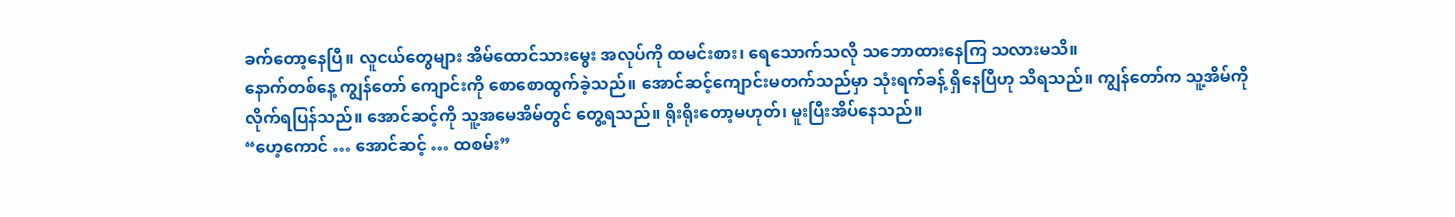ခက်တော့နေပြီ။ လူငယ်တွေများ အိမ်ထောင်သားမွေး အလုပ်ကို ထမင်းစား၊ ရေသောက်သလို သဘောထားနေကြ သလားမသိ။
နောက်တစ်နေ့ ကျွန်တော် ကျောင်းကို စောစောထွက်ခဲ့သည်။ အောင်ဆင့်ကျောင်းမတက်သည်မှာ သုံးရက်ခန့် ရှိနေပြီဟု သိရသည်။ ကျွန်တော်က သူ့အိမ်ကို လိုက်ရပြန်သည်။ အောင်ဆင့်ကို သူ့အမေအိမ်တွင် တွေ့ရသည်။ ရိုးရိုးတော့မဟုတ်၊ မူးပြီးအိပ်နေသည်။
“ဟေ့ကောင် … အောင်ဆင့် … ထစမ်း”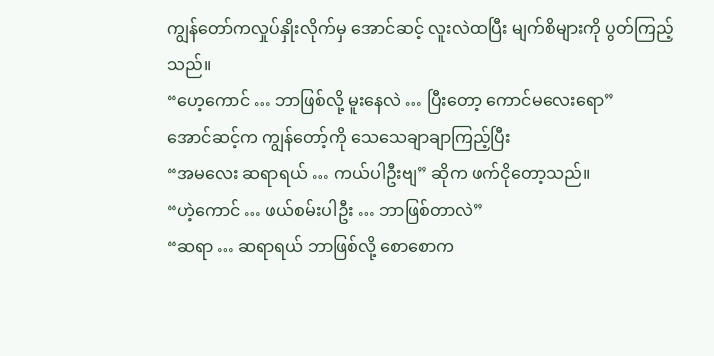ကျွန်တော်ကလှုပ်နှိုးလိုက်မှ အောင်ဆင့် လူးလဲထပြီး မျက်စိများကို ပွတ်ကြည့်သည်။
“ဟေ့ကောင် … ဘာဖြစ်လို့ မူးနေလဲ … ပြီးတော့ ကောင်မလေးရော”
အောင်ဆင့်က ကျွန်တော့်ကို သေသေချာချာကြည့်ပြီး
“အမလေး ဆရာရယ် … ကယ်ပါဦးဗျ” ဆိုက ဖက်ငိုတော့သည်။
“ဟဲ့ကောင် … ဖယ်စမ်းပါဦး … ဘာဖြစ်တာလဲ”
“ဆရာ … ဆရာရယ် ဘာဖြစ်လို့ စောစောက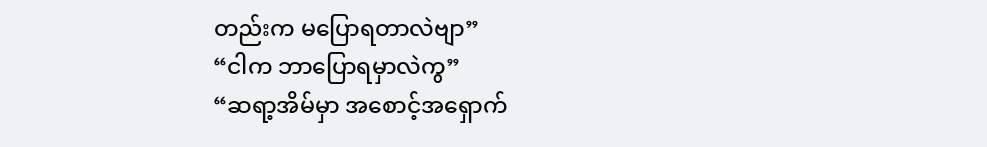တည်းက မပြောရတာလဲဗျာ”
“ငါက ဘာပြောရမှာလဲကွ”
“ဆရာ့အိမ်မှာ အစောင့်အရှောက်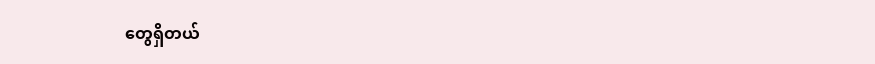တွေရှိတယ်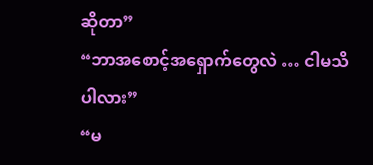ဆိုတာ”
“ဘာအစောင့်အရှောက်တွေလဲ … ငါမသိပါလား”
“မ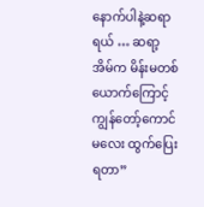နောက်ပါနဲ့ဆရာရယ် … ဆရာ့အိမ်က မိန်းမတစ်ယောက်ကြောင့် ကျွန်တော့်ကောင်မလေး ထွက်ပြေးရတာ”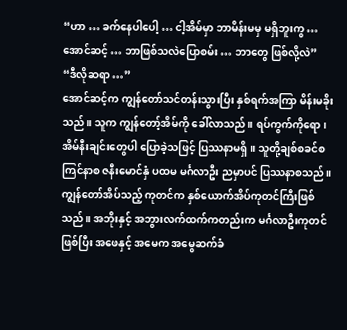“ဟာ … ခက်နေပါပေါ့ … ငါ့အိမ်မှာ ဘာမိန်းမမှ မရှိဘူးကွ … အောင်ဆင့် … ဘာဖြစ်သလဲပြောစမ်း … ဘာတွေ ဖြစ်လို့လဲ”
“ဒီလိုဆရာ …”
အောင်ဆင့်က ကျွန်တော်သင်တန်းသွားပြီး နှစ်ရက်အကြာ မိန်းမခိုးသည်။ သူက ကျွန်တော့်အိမ်ကို ခေါ်လာသည်။ ရပ်ကွက်ကိုရော၊ အိမ်နီးချင်းတွေပါ ပြောခဲ့သဖြင့် ပြဿနာမရှိ။ သူတို့ချစ်စခင်စ ကြင်နာစ ဇနီးမောင်နှံ ပထမ မင်္ဂလာဦး ညမှာပင် ပြဿနာစသည်။
ကျွန်တော်အိပ်သည့် ကုတင်က နှစ်ယောက်အိပ်ကုတင်ကြီးဖြစ်သည်။ အဘိုးနှင့် အဘွားလက်ထက်ကတည်းက မင်္ဂလာဦးကုတင်ဖြစ်ပြီး အဖေနှင့် အမေက အမွေဆက်ခံ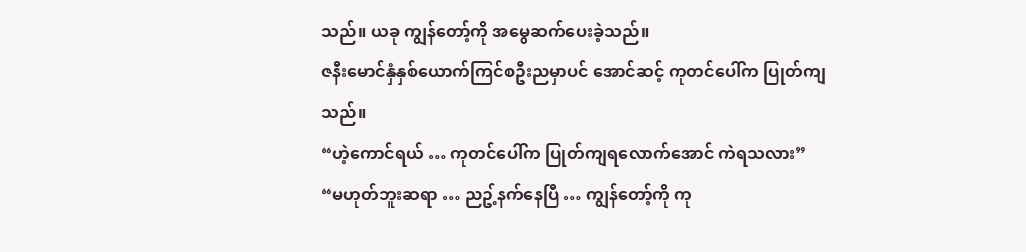သည်။ ယခု ကျွန်တော့်ကို အမွေဆက်ပေးခဲ့သည်။
ဇနီးမောင်နှံနှစ်ယောက်ကြင်စဦးညမှာပင် အောင်ဆင့် ကုတင်ပေါ်က ပြုတ်ကျသည်။
“ဟဲ့ကောင်ရယ် … ကုတင်ပေါ်က ပြုတ်ကျရလောက်အောင် ကဲရသလား”
“မဟုတ်ဘူးဆရာ … ညဥ့်နက်နေပြီ … ကျွန်တော့်ကို ကု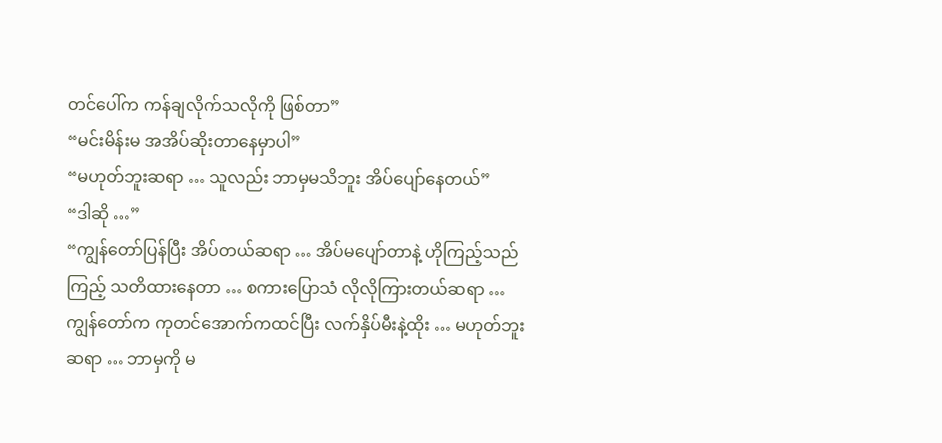တင်ပေါ်က ကန်ချလိုက်သလိုကို ဖြစ်တာ”
“မင်းမိန်းမ အအိပ်ဆိုးတာနေမှာပါ”
“မဟုတ်ဘူးဆရာ … သူလည်း ဘာမှမသိဘူး အိပ်ပျော်နေတယ်”
“ဒါဆို …”
“ကျွန်တော်ပြန်ပြီး အိပ်တယ်ဆရာ … အိပ်မပျော်တာနဲ့ ဟိုကြည့်သည်ကြည့် သတိထားနေတာ … စကားပြောသံ လိုလိုကြားတယ်ဆရာ … ကျွန်တော်က ကုတင်အောက်ကထင်ပြီး လက်နှိပ်မီးနဲ့ထိုး … မဟုတ်ဘူးဆရာ … ဘာမှကို မ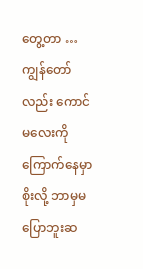တွေ့တာ … ကျွန်တော်လည်း ကောင်မလေးကို ကြောက်နေမှာစိုးလို့ ဘာမှမပြောဘူးဆ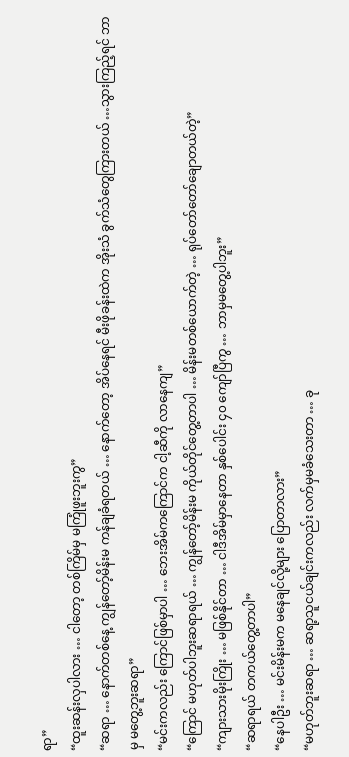ရာ”
“ထူးဆန်းလှပါလား … ငါတော့ တစ်ကြိမ်မှ မကြုံဖူးဘူးကွ”
“ဆရာ … နောက်တစ်နေ့ ကျွန်တော့်မိန်းမ ကန်ချခံရတယ် … နောက်တော့ အိပ်နေရင် မီးဖိုခန်းထဲက အိုးသံ ခွက်သံတွေကြားတယ် …သွားကြည့်ရင် ဘာမှ မတွေ့ဘူးဆရာ”
“မင်းကလည်း ကြောင်ဖြစ်မှာပါ … ဘေးအိမ်ကကြောင်က ငါ့ဆီကို လာနေကျ”
“ကြောင် မဟုတ်ပါဘူးဆရာရယ် … ကျွန်တော့်မိန်းမ ကိုယ်တိုင်တွေ့တာပါ … မိန်းမတစ်ယောက်တဲ့ … ရုပ်တော်တော်ချောတယ်တဲ့”
“ကျားသားမိုးကြိုး … မဖြစ်နိုင်တာ … ငါဒီအိမ်မှာနေတာ နှစ်ပေါင်း ၄၀ ကျော်ပြီကွ … ဘာမှမတွေ့ပါဘူး”
“ဆရာရယ် တကယ်တွေ့တာပါ”
“နေပါဦး … မင်းမိန်းမက မနေချင်လို့များ ပြောတာလား”
“မဟုတ်ဘူးဆရာ … ဆရာ့သူငယ်ချင်းကလည်း လက်မှမခံသေးတာ … ခု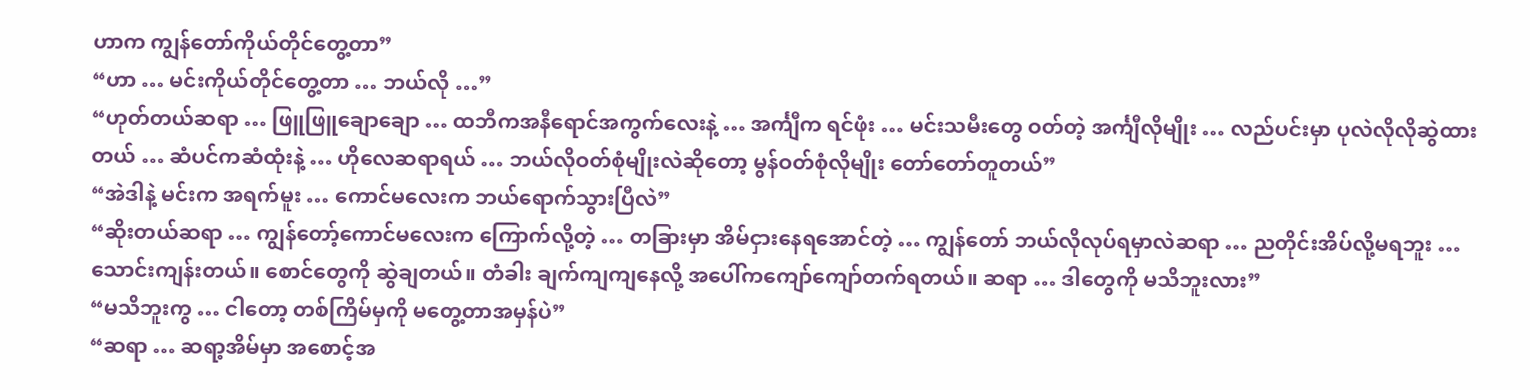ဟာက ကျွန်တော်ကိုယ်တိုင်တွေ့တာ”
“ဟာ … မင်းကိုယ်တိုင်တွေ့တာ … ဘယ်လို …”
“ဟုတ်တယ်ဆရာ … ဖြူဖြူချောချော … ထဘီကအနီရောင်အကွက်လေးနဲ့ … အင်္ကျီက ရင်ဖုံး … မင်းသမီးတွေ ဝတ်တဲ့ အင်္ကျီလိုမျိုး … လည်ပင်းမှာ ပုလဲလိုလိုဆွဲထားတယ် … ဆံပင်ကဆံထုံးနဲ့ … ဟိုလေဆရာရယ် … ဘယ်လိုဝတ်စုံမျိုးလဲဆိုတော့ မွန်ဝတ်စုံလိုမျိုး တော်တော်တူတယ်”
“အဲဒါနဲ့ မင်းက အရက်မူး … ကောင်မလေးက ဘယ်ရောက်သွားပြီလဲ”
“ဆိုးတယ်ဆရာ … ကျွန်တော့်ကောင်မလေးက ကြောက်လို့တဲ့ … တခြားမှာ အိမ်ငှားနေရအောင်တဲ့ … ကျွန်တော် ဘယ်လိုလုပ်ရမှာလဲဆရာ … ညတိုင်းအိပ်လို့မရဘူး … သောင်းကျန်းတယ်။ စောင်တွေကို ဆွဲချတယ်။ တံခါး ချက်ကျကျနေလို့ အပေါ်ကကျော်ကျော်တက်ရတယ်။ ဆရာ … ဒါတွေကို မသိဘူးလား”
“မသိဘူးကွ … ငါတော့ တစ်ကြိမ်မှကို မတွေ့တာအမှန်ပဲ”
“ဆရာ … ဆရာ့အိမ်မှာ အစောင့်အ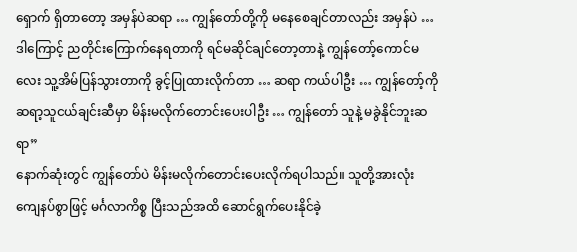ရှောက် ရှိတာတော့ အမှန်ပဲဆရာ … ကျွန်တော်တို့ကို မနေစေချင်တာလည်း အမှန်ပဲ … ဒါကြောင့် ညတိုင်းကြောက်နေရတာကို ရင်မဆိုင်ချင်တော့တာနဲ့ ကျွန်တော့်ကောင်မလေး သူ့အိမ်ပြန်သွားတာကို ခွင့်ပြုထားလိုက်တာ … ဆရာ ကယ်ပါဦး … ကျွန်တော့်ကို ဆရာ့သူငယ်ချင်းဆီမှာ မိန်းမလိုက်တောင်းပေးပါဦး … ကျွန်တော် သူနဲ့ မခွဲနိုင်ဘူးဆရာ”
နောက်ဆုံးတွင် ကျွန်တော်ပဲ မိန်းမလိုက်တောင်းပေးလိုက်ရပါသည်။ သူတို့အားလုံး ကျေနပ်စွာဖြင့် မင်္ဂလာကိစ္စ ပြီးသည်အထိ ဆောင်ရွက်ပေးနိုင်ခဲ့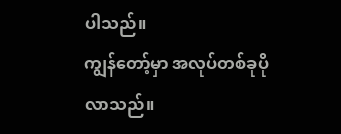ပါသည်။
ကျွန်တော့်မှာ အလုပ်တစ်ခုပိုလာသည်။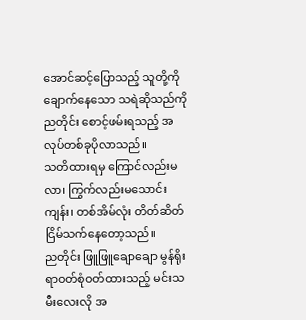အောင်ဆင့်ပြောသည့် သူတို့ကို ချောက်နေသော သရဲဆိုသည်ကို ညတိုင်း စောင့်ဖမ်းရသည့် အလုပ်တစ်ခုပိုလာသည်။
သတိထားရမှ ကြောင်လည်းမလာ၊ ကြွက်လည်းမသောင်းကျန်း၊ တစ်အိမ်လုံး တိတ်ဆိတ်ငြိမ်သက်နေတော့သည်။
ညတိုင်း ဖြူဖြူချောချော မွန်ရိုးရာဝတ်စုံဝတ်ထားသည့် မင်းသမီးလေးလို အ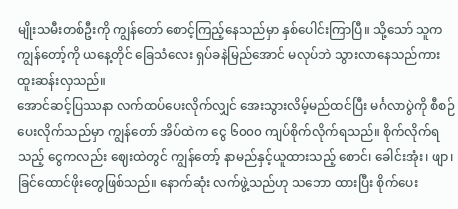မျိုးသမီးတစ်ဦးကို ကျွန်တော် စောင့်ကြည့်နေသည်မှာ နှစ်ပေါင်းကြာပြီ။ သို့သော် သူက ကျွန်တော့်ကို ယနေ့တိုင် ခြေသံလေး ရှပ်ခနဲမြည်အောင် မလုပ်ဘဲ သွားလာနေသည်ကား ထူးဆန်းလှသည်။
အောင်ဆင့်ပြဿနာ လက်ထပ်ပေးလိုက်လျှင် အေးသွားလိမ့်မည်ထင်ပြီး မင်္ဂလာပွဲကို စီစဉ်ပေးလိုက်သည်မှာ ကျွန်တော် အိပ်ထဲက ငွေ ၆၀၀၀ ကျပ်စိုက်လိုက်ရသည်။ စိုက်လိုက်ရသည့် ငွေကလည်း ဈေးထဲတွင် ကျွန်တော့် နာမည်နှင့်ယူထားသည့် စောင်၊ ခေါင်းအုံး၊ ဖျာ၊ ခြင်ထောင်ဖိုးတွေဖြစ်သည်။ နောက်ဆုံး လက်ဖွဲ့သည်ဟု သဘော ထားပြီး စိုက်ပေး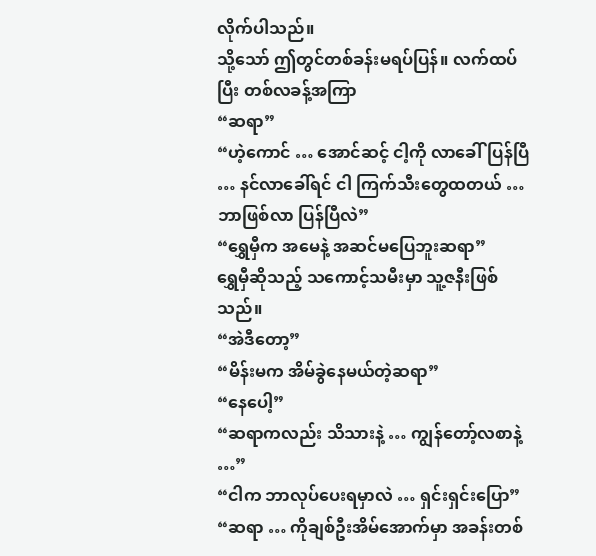လိုက်ပါသည်။
သို့သော် ဤတွင်တစ်ခန်းမရပ်ပြန်။ လက်ထပ်ပြီး တစ်လခန့်အကြာ
“ဆရာ”
“ဟဲ့ကောင် … အောင်ဆင့် ငါ့ကို လာခေါ်ပြန်ပြီ … နင်လာခေါ်ရင် ငါ ကြက်သီးတွေထတယ် … ဘာဖြစ်လာ ပြန်ပြီလဲ”
“ရွှေမှီက အမေနဲ့ အဆင်မပြေဘူးဆရာ”
ရွှေမှီဆိုသည့် သကောင့်သမီးမှာ သူ့ဇနီးဖြစ်သည်။
“အဲဒီတော့”
“မိန်းမက အိမ်ခွဲနေမယ်တဲ့ဆရာ”
“နေပေါ့”
“ဆရာကလည်း သိသားနဲ့ … ကျွန်တော့်လစာနဲ့ …”
“ငါက ဘာလုပ်ပေးရမှာလဲ … ရှင်းရှင်းပြော”
“ဆရာ … ကိုချစ်ဦးအိမ်အောက်မှာ အခန်းတစ်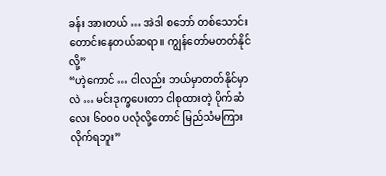ခန်း အားတယ် … အဲဒါ စဘော် တစ်သောင်း တောင်းနေတယ်ဆရာ။ ကျွန်တော်မတတ်နိုင်လို့”
“ဟဲ့ကောင် … ငါလည်း ဘယ်မှာတတ်နိုင်မှာလဲ … မင်းဒုက္ခပေးတာ ငါစုထားတဲ့ ပိုက်ဆံလေး ၆၀၀၀ ပလုံလို့တောင် မြည်သံမကြားလိုက်ရဘူး”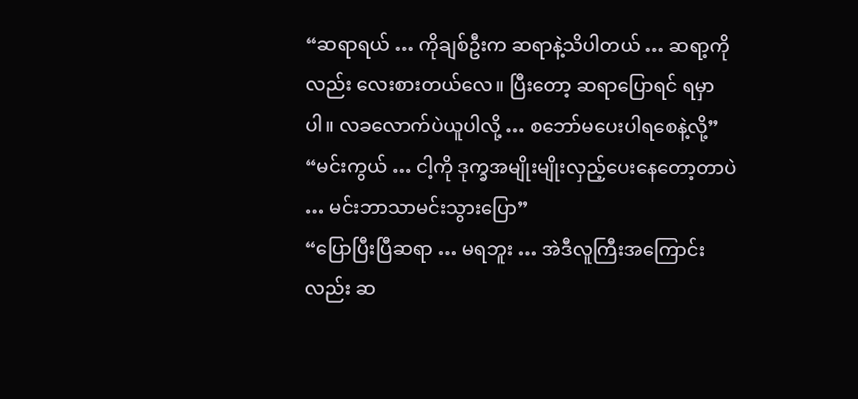“ဆရာရယ် … ကိုချစ်ဦးက ဆရာနဲ့သိပါတယ် … ဆရာ့ကိုလည်း လေးစားတယ်လေ။ ပြီးတော့ ဆရာပြောရင် ရမှာပါ။ လခလောက်ပဲယူပါလို့ … စဘော်မပေးပါရစေနဲ့လို့”
“မင်းကွယ် … ငါ့ကို ဒုက္ခအမျိုးမျိုးလှည့်ပေးနေတော့တာပဲ … မင်းဘာသာမင်းသွားပြော”
“ပြောပြီးပြီဆရာ … မရဘူး … အဲဒီလူကြီးအကြောင်းလည်း ဆ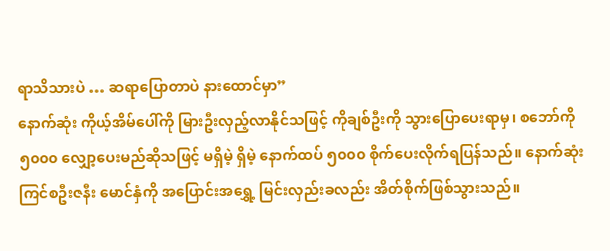ရာသိသားပဲ … ဆရာပြောတာပဲ နားထောင်မှာ”
နောက်ဆုံး ကိုယ့်အိမ်ပေါ်ကို မြားဦးလှည့်လာနိုင်သဖြင့် ကိုချစ်ဦးကို သွားပြောပေးရာမှ၊ စဘော်ကို ၅၀၀၀ လျှော့ပေးမည်ဆိုသဖြင့် မရှိမဲ့ ရှိမဲ့ နောက်ထပ် ၅၀၀၀ စိုက်ပေးလိုက်ရပြန်သည်။ နောက်ဆုံး ကြင်စဦးဇနီး မောင်နှံကို အပြောင်းအရွှေ့ မြင်းလှည်းခလည်း အိတ်စိုက်ဖြစ်သွားသည်။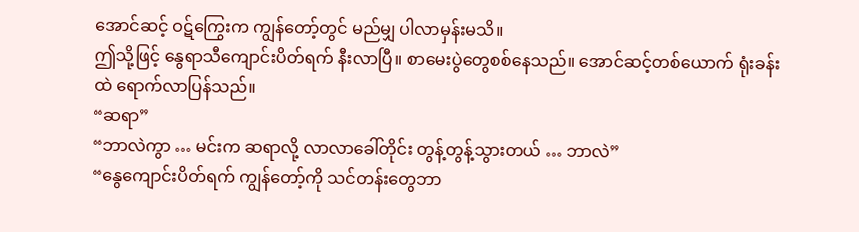အောင်ဆင့် ဝဋ်ကြွေးက ကျွန်တော့်တွင် မည်မျှ ပါလာမှန်းမသိ။
ဤသို့ဖြင့် နွေရာသီကျောင်းပိတ်ရက် နီးလာပြီ။ စာမေးပွဲတွေစစ်နေသည်။ အောင်ဆင့်တစ်ယောက် ရုံးခန်းထဲ ရောက်လာပြန်သည်။
“ဆရာ”
“ဘာလဲကွာ … မင်းက ဆရာလို့ လာလာခေါ်တိုင်း တွန့်တွန့်သွားတယ် … ဘာလဲ”
“နွေကျောင်းပိတ်ရက် ကျွန်တော့်ကို သင်တန်းတွေဘာ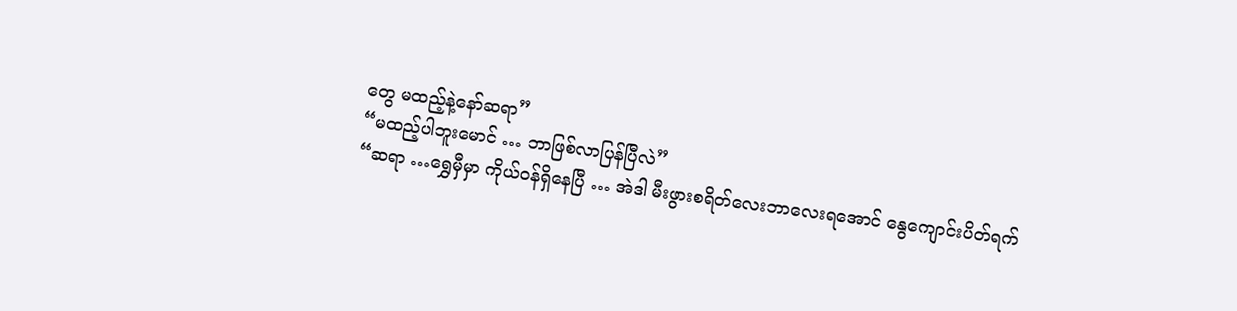တွေ မထည့်နဲ့နော်ဆရာ”
“မထည့်ပါဘူးမောင် … ဘာဖြစ်လာပြန်ပြီလဲ”
“ဆရာ …ရွှေမှီမှာ ကိုယ်ဝန်ရှိနေပြီ … အဲဒါ မီးဖွားစရိတ်လေးဘာလေးရအောင် နွေကျောင်းပိတ်ရက်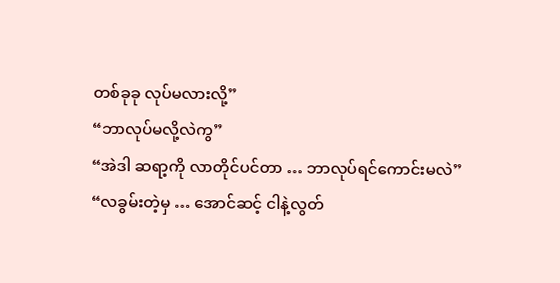တစ်ခုခု လုပ်မလားလို့”
“ဘာလုပ်မလို့လဲကွ”
“အဲဒါ ဆရာ့ကို လာတိုင်ပင်တာ … ဘာလုပ်ရင်ကောင်းမလဲ”
“လခွမ်းတဲ့မှ … အောင်ဆင့် ငါနဲ့လွတ်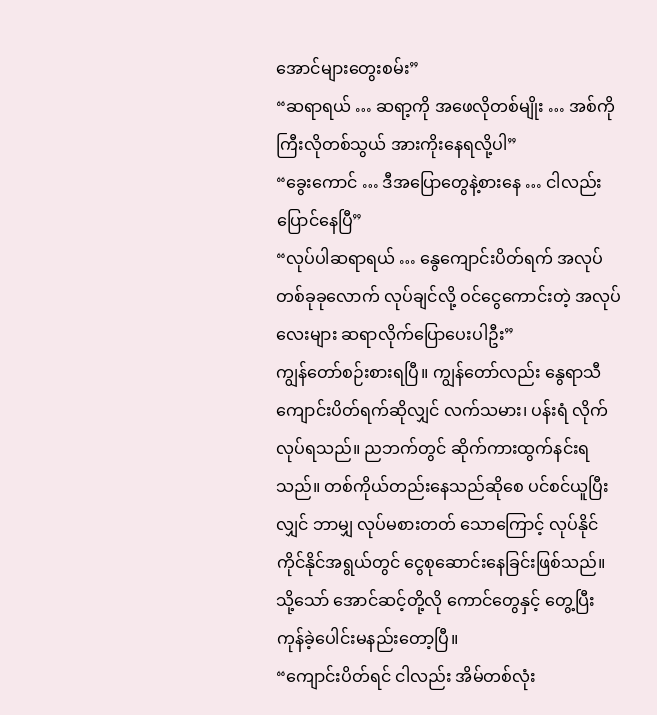အောင်များတွေးစမ်း”
“ဆရာရယ် … ဆရာ့ကို အဖေလိုတစ်မျိုး … အစ်ကိုကြီးလိုတစ်သွယ် အားကိုးနေရလို့ပါ”
“ခွေးကောင် … ဒီအပြောတွေနဲ့စားနေ … ငါလည်း ပြောင်နေပြီ”
“လုပ်ပါဆရာရယ် … နွေကျောင်းပိတ်ရက် အလုပ်တစ်ခုခုလောက် လုပ်ချင်လို့ ဝင်ငွေကောင်းတဲ့ အလုပ်လေးများ ဆရာလိုက်ပြောပေးပါဦး”
ကျွန်တော်စဉ်းစားရပြီ။ ကျွန်တော်လည်း နွေရာသီကျောင်းပိတ်ရက်ဆိုလျှင် လက်သမား၊ ပန်းရံ လိုက်လုပ်ရသည်။ ညဘက်တွင် ဆိုက်ကားထွက်နင်းရသည်။ တစ်ကိုယ်တည်းနေသည်ဆိုစေ ပင်စင်ယူပြီးလျှင် ဘာမျှ လုပ်မစားတတ် သောကြောင့် လုပ်နိုင်ကိုင်နိုင်အရွယ်တွင် ငွေစုဆောင်းနေခြင်းဖြစ်သည်။ သို့သော် အောင်ဆင့်တို့လို ကောင်တွေနှင့် တွေ့ပြီး ကုန်ခဲ့ပေါင်းမနည်းတော့ပြီ။
“ကျောင်းပိတ်ရင် ငါလည်း အိမ်တစ်လုံး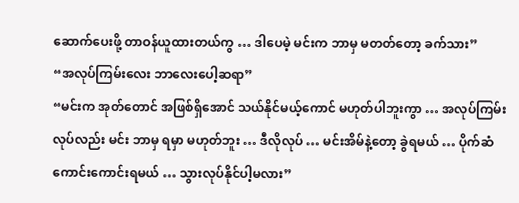ဆောက်ပေးဖို့ တာဝန်ယူထားတယ်ကွ … ဒါပေမဲ့ မင်းက ဘာမှ မတတ်တော့ ခက်သား”
“အလုပ်ကြမ်းလေး ဘာလေးပေါ့ဆရာ”
“မင်းက အုတ်တောင် အဖြစ်ရှိအောင် သယ်နိုင်မယ့်ကောင် မဟုတ်ပါဘူးကွာ … အလုပ်ကြမ်းလုပ်လည်း မင်း ဘာမှ ရမှာ မဟုတ်ဘူး … ဒီလိုလုပ် … မင်းအိမ်နဲ့တော့ ခွဲရမယ် … ပိုက်ဆံကောင်းကောင်းရမယ် … သွားလုပ်နိုင်ပါ့မလား”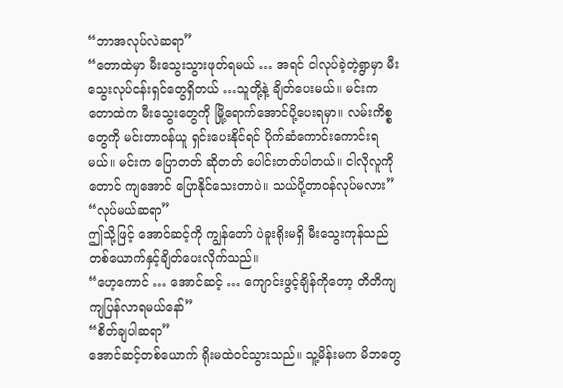“ဘာအလုပ်လဲဆရာ”
“တောထဲမှာ မီးသွေးသွားဖုတ်ရမယ် … အရင် ငါလုပ်ခဲ့တဲ့ရွာမှာ မီးသွေးလုပ်ငန်းရှင်တွေရှိတယ် …သူတို့နဲ့ ချိတ်ပေးမယ်။ မင်းက တောထဲက မီးသွေးတွေကို မြို့ရောက်အောင်ပို့ပေးရမှာ။ လမ်းကိစ္စတွေကို မင်းတာဝန်ယူ ရှင်းပေးနိုင်ရင် ပိုက်ဆံကောင်းကောင်းရမယ်။ မင်းက ပြောတတ် ဆိုတတ် ပေါင်းတတ်ပါတယ်။ ငါလိုလူကိုတောင် ကျအောင် ပြောနိုင်သေးတာပဲ။ သယ်ပို့တာဝန်လုပ်မလား”
“လုပ်မယ်ဆရာ”
ဤသို့ဖြင့် အောင်ဆင့်ကို ကျွန်တော် ပဲခူးရိုးမရှိ မီးသွေးကုန်သည်တစ်ယောက်နှင့်ချိတ်ပေးလိုက်သည်။
“ဟေ့ကောင် … အောင်ဆင့် … ကျောင်းဖွင့်ချိန်ကိုတော့ တိတိကျကျပြန်လာရမယ်နော်”
“စိတ်ချပါဆရာ”
အောင်ဆင့်တစ်ယောက် ရိုးမထဲဝင်သွားသည်။ သူ့မိန်းမက မိဘတွေ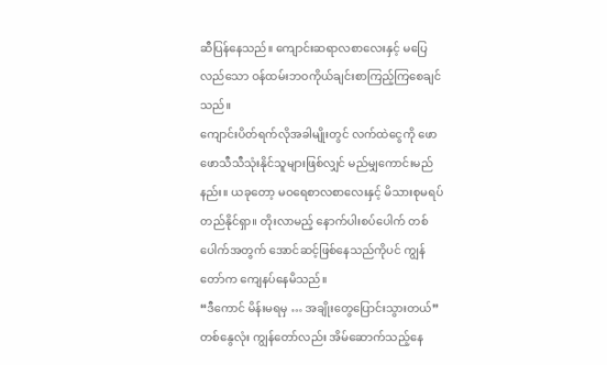ဆီပြန်နေသည်။ ကျောင်းဆရာလစာလေးနှင့် မပြေလည်သော ဝန်ထမ်းဘဝကိုယ်ချင်းစာကြည့်ကြစေချင်သည်။
ကျောင်းပိတ်ရက်လိုအခါမျိုးတွင် လက်ထဲငွေကို ဖောဖောသီသီသုံးနိုင်သူများဖြစ်လျှင် မည်မျှကောင်းမည်နည်း။ ယခုတော့ မဝရေစာလစာလေးနှင့် မိသားစုမရပ်တည်နိုင်ရှာ။ တိုးလာမည့် နောက်ပါးစပ်ပေါက် တစ်ပေါက်အတွက် အောင်ဆင့်ဖြစ်နေသည်ကိုပင် ကျွန်တော်က ကျေနပ်နေမိသည်။
“ဒီကောင် မိန်းမရမှ … အချိုးတွေပြောင်းသွားတယ်”
တစ်နွေလုံး ကျွန်တော်လည်း အိမ်ဆောက်သည့်နေ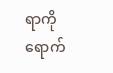ရာကို ရောက်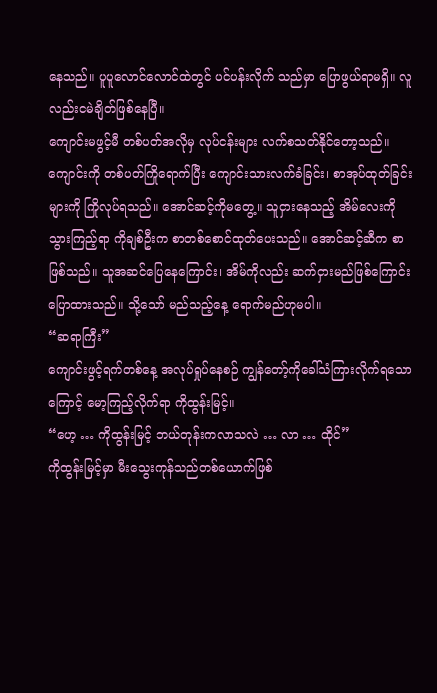နေသည်။ ပူပူလောင်လောင်ထဲတွင် ပင်ပန်းလိုက် သည်မှာ ပြောဖွယ်ရာမရှိ။ လူလည်းငမဲချိတ်ဖြစ်နေပြီ။
ကျောင်းမဖွင့်မီ တစ်ပတ်အလိုမှ လုပ်ငန်းများ လက်စသတ်နိုင်တော့သည်။ ကျောင်းကို တစ်ပတ်ကြိုရောက်ပြီး ကျောင်းသားလက်ခံခြင်း၊ စာအုပ်ထုတ်ခြင်းများကို ကြိုလုပ်ရသည်။ အောင်ဆင့်ကိုမတွေ့။ သူငှားနေသည့် အိမ်လေးကို သွားကြည့်ရာ ကိုချစ်ဦးက စာတစ်စောင်ထုတ်ပေးသည်။ အောင်ဆင့်ဆီက စာဖြစ်သည်။ သူအဆင်ပြေနေကြောင်း၊ အိမ်ကိုလည်း ဆက်ငှားမည်ဖြစ်ကြောင်းပြောထားသည်။ သို့သော် မည်သည့်နေ့ ရောက်မည်ဟုမပါ။
“ဆရာကြီး”
ကျောင်းဖွင့်ရက်တစ်နေ့ အလုပ်ရှုပ်နေစဉ် ကျွန်တော့်ကိုခေါ်သံကြားလိုက်ရသောကြောင့် မော့ကြည့်လိုက်ရာ ကိုထွန်းမြင့်။
“ဟေ့ … ကိုထွန်းမြင့် ဘယ်တုန်းကလာသလဲ … လာ … ထိုင်”
ကိုထွန်းမြင့်မှာ မီးသွေးကုန်သည်တစ်ယောက်ဖြစ်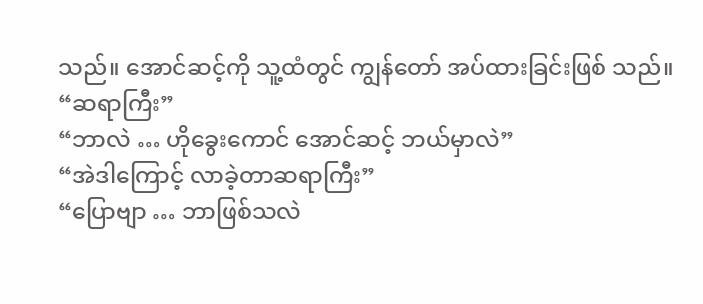သည်။ အောင်ဆင့်ကို သူ့ထံတွင် ကျွန်တော် အပ်ထားခြင်းဖြစ် သည်။
“ဆရာကြီး”
“ဘာလဲ … ဟိုခွေးကောင် အောင်ဆင့် ဘယ်မှာလဲ”
“အဲဒါကြောင့် လာခဲ့တာဆရာကြီး”
“ပြောဗျာ … ဘာဖြစ်သလဲ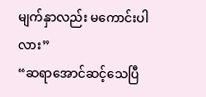မျက်နှာလည်း မကောင်းပါလား”
“ဆရာအောင်ဆင့်သေပြီ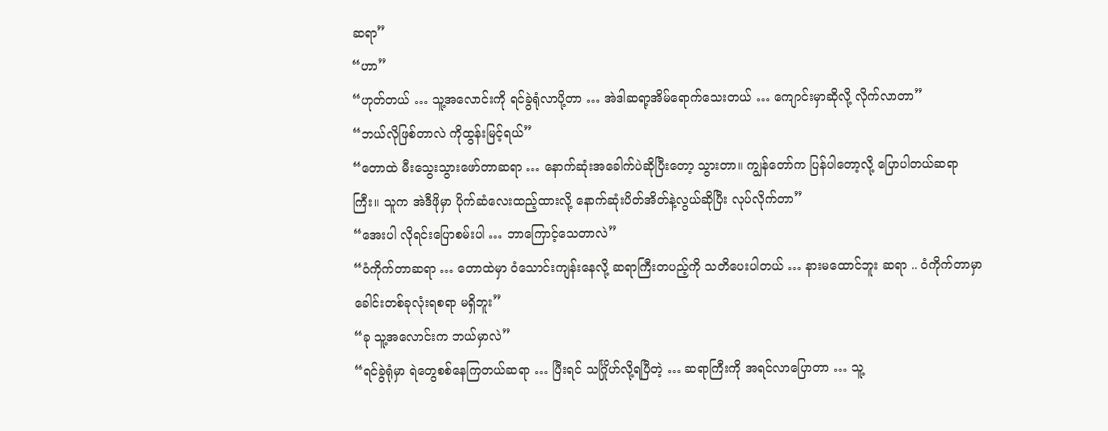ဆရာ”
“ဟာ”
“ဟုတ်တယ် … သူ့အလောင်းကို ရင်ခွဲရုံလာပို့တာ … အဲဒါဆရာ့အိမ်ရောက်သေးတယ် … ကျောင်းမှာဆိုလို့ လိုက်လာတာ”
“ဘယ်လိုဖြစ်တာလဲ ကိုထွန်းမြင့်ရယ်”
“တောထဲ မီးသွေးသွားဖော်တာဆရာ … နောက်ဆုံးအခေါက်ပဲဆိုပြီးတော့ သွားတာ။ ကျွန်တော်က ပြန်ပါတော့လို့ ပြောပါတယ်ဆရာကြီး။ သူက အဲဒီဖိုမှာ ပိုက်ဆံလေးထည့်ထားလို့ နောက်ဆုံးပိတ်အိတ်နဲ့လွယ်ဆိုပြီး လုပ်လိုက်တာ”
“အေးပါ လိုရင်းပြောစမ်းပါ … ဘာကြောင့်သေတာလဲ”
“ဝံကိုက်တာဆရာ … တောထဲမှာ ဝံသောင်းကျန်းနေလို့ ဆရာကြီးတပည့်ကို သတိပေးပါတယ် … နားမထောင်ဘူး ဆရာ .. ဝံကိုက်တာမှာ ခေါင်းတစ်ခုလုံးရစရာ မရှိဘူး”
“ခု သူ့အလောင်းက ဘယ်မှာလဲ”
“ရင်ခွဲရုံမှာ ရဲတွေစစ်နေကြတယ်ဆရာ … ပြီးရင် သင်္ဂြိုဟ်လို့ရပြီတဲ့ … ဆရာကြီးကို အရင်လာပြောတာ … သူ့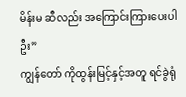မိန်းမ ဆီလည်း အကြောင်းကြားပေးပါဦး”
ကျွန်တော် ကိုထွန်းမြင့်နှင့်အတူ ရင်ခွဲရုံ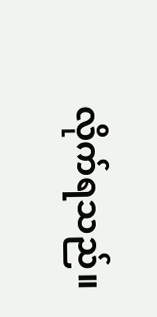လိုက်ရသည်။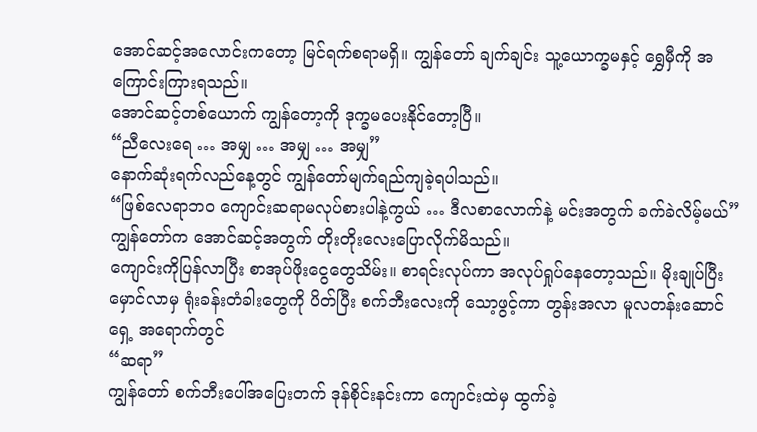အောင်ဆင့်အလောင်းကတော့ မြင်ရက်စရာမရှိ။ ကျွန်တော် ချက်ချင်း သူ့ယောက္ခမနှင့် ရွှေမှီကို အကြောင်းကြားရသည်။
အောင်ဆင့်တစ်ယောက် ကျွန်တော့ကို ဒုက္ခမပေးနိုင်တော့ပြီ။
“ညီလေးရေ … အမျှ … အမျှ … အမျှ”
နောက်ဆုံးရက်လည်နေ့တွင် ကျွန်တော်မျက်ရည်ကျခဲ့ရပါသည်။
“ဖြစ်လေရာဘဝ ကျောင်းဆရာမလုပ်စားပါနဲ့ကွယ် … ဒီလစာလောက်နဲ့ မင်းအတွက် ခက်ခဲလိမ့်မယ်”
ကျွန်တော်က အောင်ဆင့်အတွက် တိုးတိုးလေးပြောလိုက်မိသည်။
ကျောင်းကိုပြန်လာပြီး စာအုပ်ဖိုးငွေတွေသိမ်း။ စာရင်းလုပ်ကာ အလုပ်ရှုပ်နေတော့သည်။ မိုးချုပ်ပြီး မှောင်လာမှ ရုံးခန်းတံခါးတွေကို ပိတ်ပြီး စက်ဘီးလေးကို သော့ဖွင့်ကာ တွန်းအလာ မူလတန်းဆောင်ရှေ့ အရောက်တွင်
“ဆရာ”
ကျွန်တော် စက်ဘီးပေါ်အပြေးတက် ဒုန်စိုင်းနင်းကာ ကျောင်းထဲမှ ထွက်ခဲ့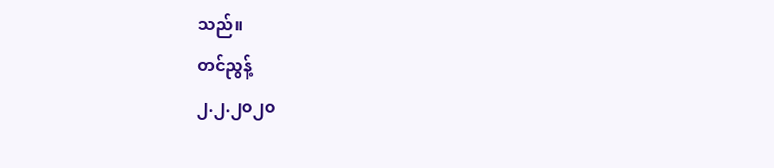သည်။
တင်ညွန့်
၂.၂.၂၀၂၀